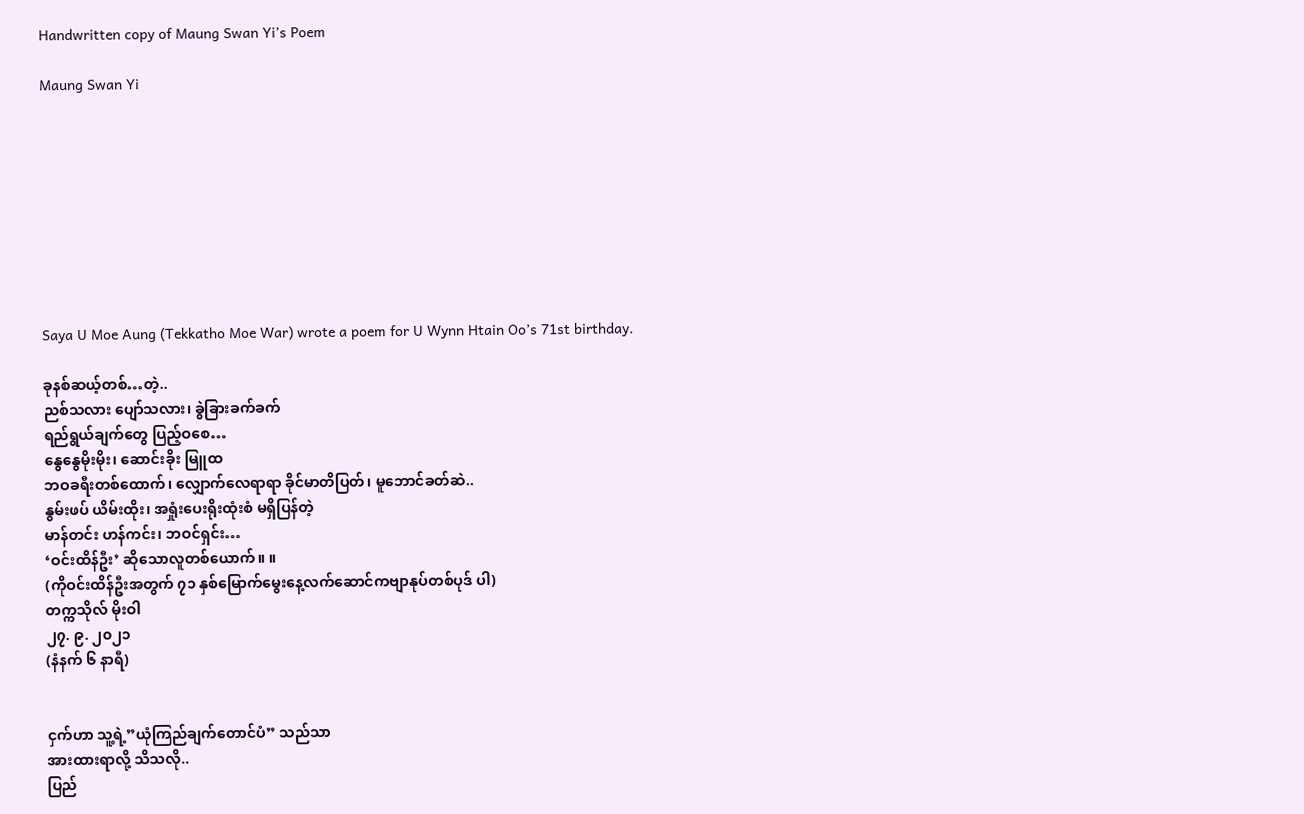Handwritten copy of Maung Swan Yi’s Poem

Maung Swan Yi









Saya U Moe Aung (Tekkatho Moe War) wrote a poem for U Wynn Htain Oo’s 71st birthday.

ခုနစ်ဆယ့်တစ်…တဲ့..
ညစ်သလား ပျော်သလား၊ ခွဲခြားခက်ခက်
ရည်ရွယ်ချက်တွေ ပြည့်ဝစေ…
နွေနွေမိုးမိုး၊ ဆောင်းခိုး မြူထ
ဘဝခရီးတစ်ထောက်၊ လျှောက်လေရာရာ ခိုင်မာတိပြတ်၊ မူဘောင်ခတ်ဆဲ..
နွမ်းဖပ် ယိမ်းထိုး၊ အရှုံးပေးရိုးထုံးစံ မရှိပြန်တဲ့
မာန်တင်း ဟန်ကင်း၊ ဘဝင်ရှင်း…
‘ဝင်းထိန်ဦး’ ဆိုသောလူတစ်ယောက်။ ။
(ကိုဝင်းထိန်ဦးအတွက် ၇၁ နှစ်မြောက်မွေးနေ့လက်ဆောင်ကဗျာနုပ်တစ်ပုဒ် ပါ)
တက္ကသိုလ် မိုးဝါ
၂၇. ၉. ၂၀၂၁
(နံနက် ၆ နာရီ)


ငှက်ဟာ သူ့ရဲ့”ယုံကြည်ချက်တောင်ပံ” သည်သာ
အားထားရာလို့ သိသလို..
ပြည်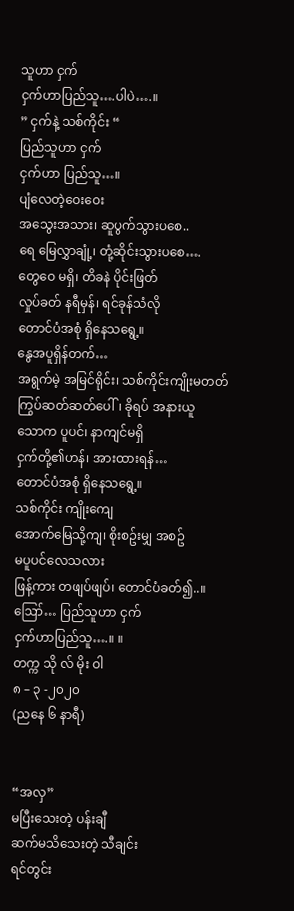သူဟာ ငှက်
ငှက်ဟာပြည်သူ….ပါပဲ….။
” ငှက်နဲ့ သစ်ကိုင်း “
ပြည်သူဟာ ငှက်
ငှက်ဟာ ပြည်သူ…။
ပျံလေတဲ့ဝေးဝေး
အသွေးအသား၊ ဆူပွက်သွားပစေ..
ရေ မြေလွှာချုံ့၊ တုံ့ဆိုင်းသွားပစေ….
တွေဝေ မရှိ၊ တိခနဲ ပိုင်းဖြတ်
လှုပ်ခတ် နရီမှန်၊ ရင်ခုန်သံလို
တောင်ပံအစုံ ရှိနေသရွေ့။
နွေအပူရှိန်တက်…
အရွက်မဲ့ အမြင်ရိုင်း၊ သစ်ကိုင်းကျိုးမတတ်
ကြွပ်ဆတ်ဆတ်ပေါ်၊ ခိုရပ် အနားယူ
သောက ပူပင်၊ နာကျင်မရှိ
ငှက်တို့၏ဟန်၊ အားထားရန်…
တောင်ပံအစုံ ရှိနေသရွေ့။
သစ်ကိုင်း ကျိုးကျေ
အောက်မြေသို့ကျ၊ စိုးစဥ်းမျှ အစဥ်
မပူပင်လေသလား
ဖြန့်ကား တဖျပ်ဖျပ်၊ တောင်ပံခတ်၍..။
ဪ… ပြည်သူဟာ ငှက်
ငှက်ဟာပြည်သူ….။ ။
တက္က သို လ် မိုး ဝါ
၈ – ၃ -၂၀၂၀
(ညနေ ၆ နာရီ)


“အလှ”
မပြီးသေးတဲ့ ပန်းချီ
ဆက်မသိသေးတဲ့ သီချင်း
ရင်တွင်း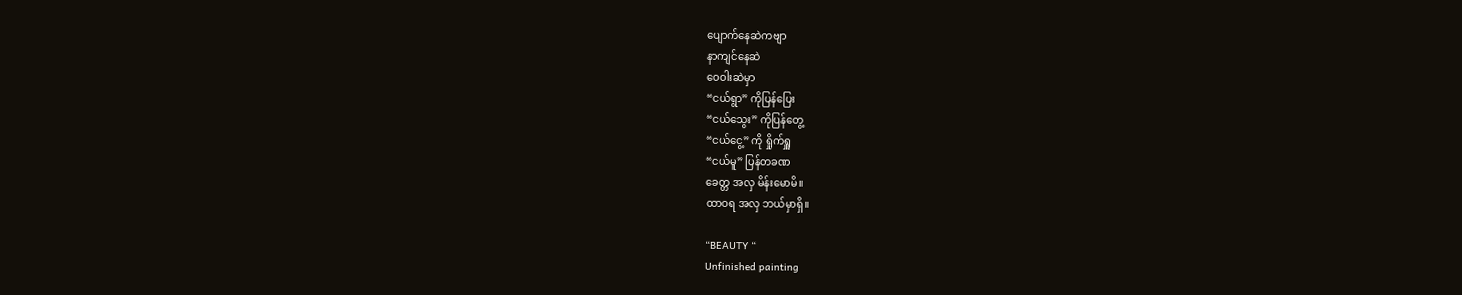ပျောက်နေဆဲကဗျာ
နာကျင်နေဆဲ
ဝေဝါးဆဲမှာ
“ငယ်ရွာ” ကိုပြန်ပြေး
“ငယ်သွေး” ကိုပြန်တွေ့
“ငယ်ငွေ့” ကို ရှိုက်ရှူ
“ငယ်မူ” ပြန်တခဏ
ခေတ္တ အလှ မိန်းမောမိ။
ထာဝရ အလှ ဘယ်မှာရှိ။

“BEAUTY “
Unfinished painting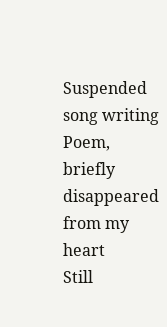Suspended song writing
Poem, briefly disappeared from my heart
Still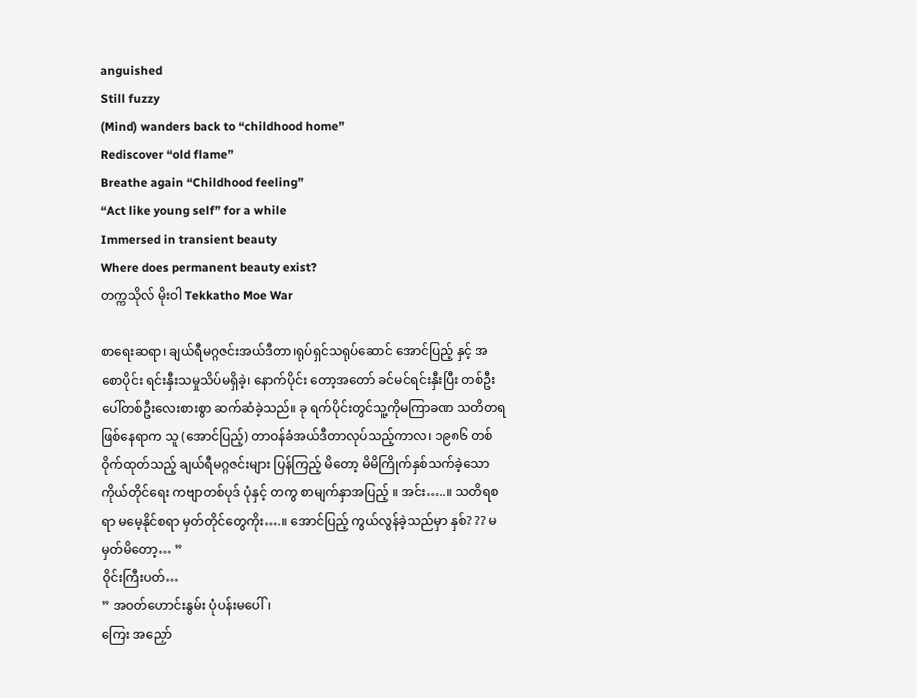anguished
Still fuzzy
(Mind) wanders back to “childhood home”
Rediscover “old flame”
Breathe again “Childhood feeling”
“Act like young self” for a while
Immersed in transient beauty
Where does permanent beauty exist?
တက္ကသိုလ် မိုးဝါ Tekkatho Moe War

စာရေးဆရာ၊ ချယ်ရီမဂ္ဂဇင်းအယ်ဒီတာ၊ရုပ်ရှင်သရုပ်ဆောင် အောင်ပြည့် နှင့် အစောပိုင်း ရင်းနှီးသမှုသိပ်မရှိခဲ့၊ နောက်ပိုင်း တော့အတော် ခင်မင်ရင်းနှီးပြီး တစ်ဦးပေါ်တစ်ဦးလေးစားစွာ ဆက်ဆံခဲ့သည်။ ခု ရက်ပိုင်းတွင်သူ့ကိုမကြာခဏ သတိတရ ဖြစ်နေရာက သူ (အောင်ပြည့်) တာဝန်ခံအယ်ဒီတာလုပ်သည့်ကာလ၊ ၁၉၈၆ တစ်ဝိုက်ထုတ်သည့် ချယ်ရီမဂ္ဂဇင်းများ ပြန်ကြည့် မိတော့ မိမိကြိုက်နှစ်သက်ခဲ့သော ကိုယ်တိုင်ရေး ကဗျာတစ်ပုဒ် ပုံနှင့် တကွ စာမျက်နှာအပြည့် ။ အင်း…..။ သတိရစရာ မမေ့နိုင်စရာ မှတ်တိုင်တွေကိုး….။ အောင်ပြည့် ကွယ်လွန်ခဲ့သည်မှာ နှစ်? ?? မမှတ်မိတော့… ”
ဝိုင်းကြီးပတ်…
” အဝတ်ဟောင်းနွမ်း ပုံပန်းမပေါ်၊
ကြေး အညှော်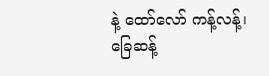နဲ့ ထော်လော် ကန့်လန့်၊
ခြေဆန့်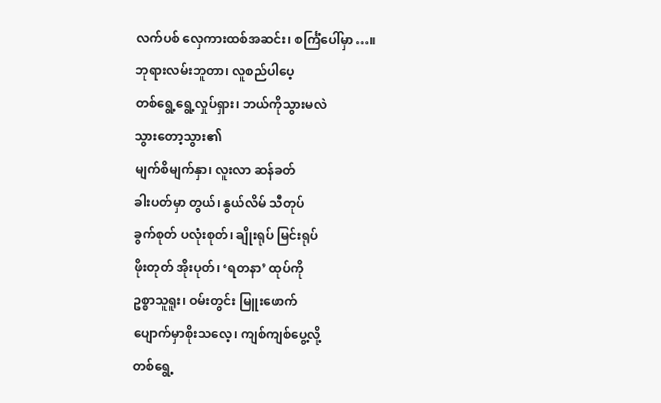လက်ပစ် လှေကားထစ်အဆင်း၊ စင်္ကြံပေါ်မှာ…။
ဘုရားလမ်းဘူတာ၊ လူစည်ပါပေ့
တစ်ရွေ့ရွေ့လှုပ်ရှား၊ ဘယ်ကိုသွားမလဲ
သွားတော့သွား၏
မျက်စိမျက်နှာ၊ လူးလာ ဆန်ခတ်
ခါးပတ်မှာ တွယ်၊ နွယ်လိမ် သီတုပ်
ခွက်စုတ် ပလုံးစုတ်၊ ချိုးရုပ် မြင်းရုပ်
ဖိုးတုတ် အိုးပုတ်၊ ‘ရတနာ’ ထုပ်ကို
ဥစ္စာသူရူး၊ ဝမ်းတွင်း မြူးဖောက်
ပျောက်မှာစိုးသလေ့၊ ကျစ်ကျစ်ပွေ့လို့
တစ်ရွေ့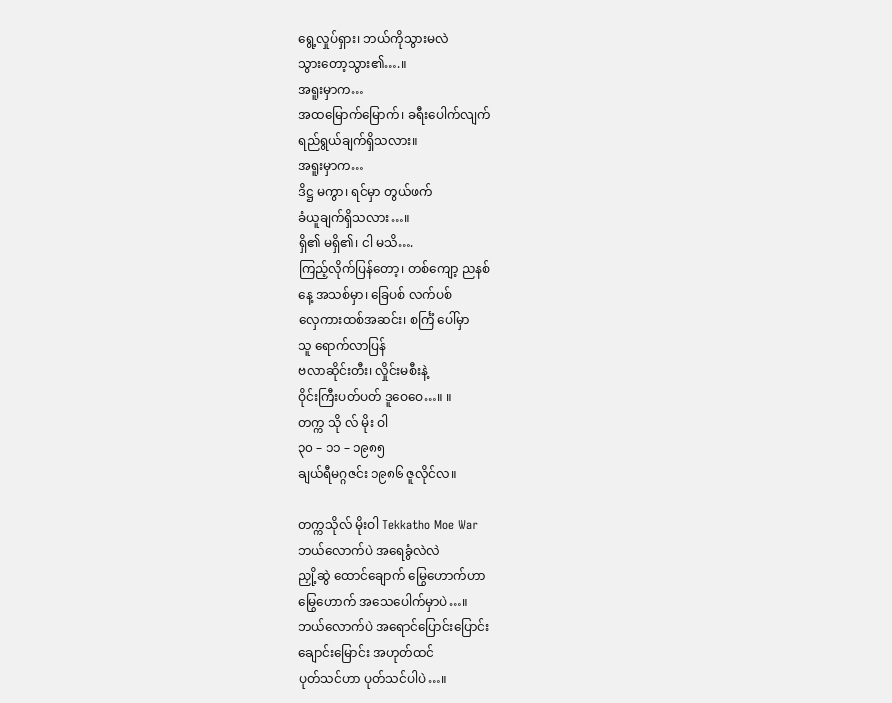ရွေ့လှုပ်ရှား၊ ဘယ်ကိုသွားမလဲ
သွားတော့သွား၏….။
အရူးမှာက…
အထမြောက်မြောက်၊ ခရီးပေါက်လျက်
ရည်ရွယ်ချက်ရှိသလား။
အရူးမှာက…
ဒိဋ္ဌ မကွာ၊ ရင်မှာ တွယ်ဖက်
ခံယူချက်ရှိသလား…။
ရှိ၏ မရှိ၏၊ ငါ မသိ….
ကြည့်လိုက်ပြန်တော့၊ တစ်ကျော့ ညနစ်
နေ့ အသစ်မှာ၊ ခြေပစ် လက်ပစ်
လှေကားထစ်အဆင်း၊ စင်္ကြံ ပေါ်မှာ
သူ ရောက်လာပြန်
ဗလာဆိုင်းတီး၊ လှိုင်းမစီးနဲ့
ဝိုင်းကြီးပတ်ပတ် ဒူဝေဝေ…။ ။
တက္က သို လ် မိုး ဝါ
၃၀ – ၁၁ – ၁၉၈၅
ချယ်ရီမဂ္ဂဇင်း ၁၉၈၆ ဇူလိုင်လ။

တက္ကသိုလ် မိုးဝါ Tekkatho Moe War
ဘယ်လောက်ပဲ အရေခွံလဲလဲ
ညှို့ဆွဲ ထောင်ချောက် မြွေဟောက်ဟာ
မြွေဟောက် အသေပေါက်မှာပဲ…။
ဘယ်လောက်ပဲ အရောင်ပြောင်းပြောင်း
ချောင်းမြောင်း အဟုတ်ထင်
ပုတ်သင်ဟာ ပုတ်သင်ပါပဲ…။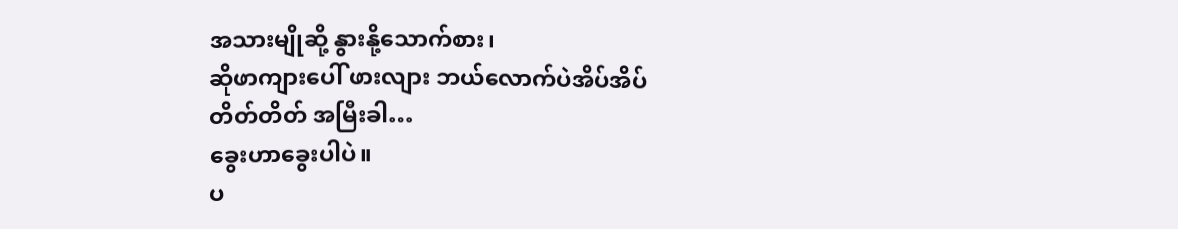အသားမျိုဆို့ နွားနို့သောက်စား၊
ဆိုဖာကျားပေါ် ဖားလျား ဘယ်လောက်ပဲအိပ်အိပ်
တိတ်တိတ် အမြီးခါ…
ခွေးဟာခွေးပါပဲ။
ပ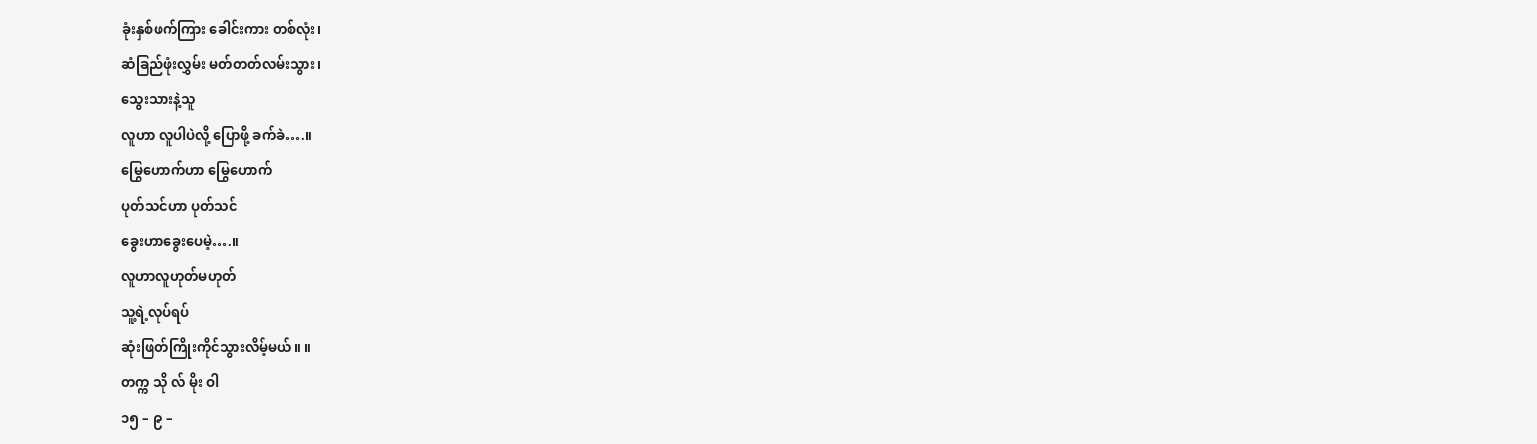ခုံးနှစ်ဖက်ကြား ခေါင်းကား တစ်လုံး၊
ဆံခြည်ဖုံးလွှမ်း မတ်တတ်လမ်းသွား၊
သွေးသားနဲ့သူ
လူဟာ လူပါပဲလို့ ပြောဖို့ ခက်ခဲ….။
မြွေဟောက်ဟာ မြွေဟောက်
ပုတ်သင်ဟာ ပုတ်သင်
ခွေးဟာခွေးပေမဲ့….။
လူဟာလူဟုတ်မဟုတ်
သူ့ရဲ့လုပ်ရပ်
ဆုံးဖြတ်ကြိုးကိုင်သွားလိမ့်မယ်။ ။
တက္က သို လ် မိုး ဝါ
၁၅ – ၉ –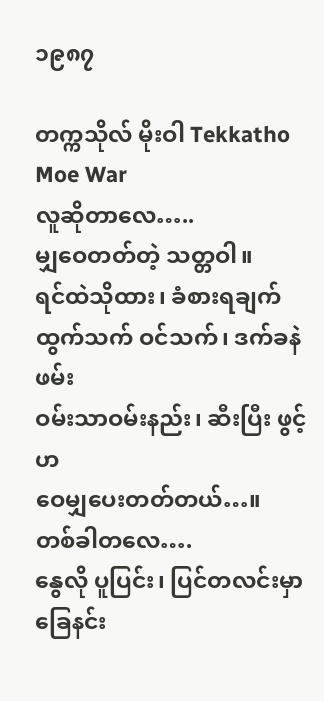၁၉၈၇

တက္ကသိုလ် မိုးဝါ Tekkatho Moe War
လူဆိုတာလေ…..
မျှဝေတတ်တဲ့ သတ္တဝါ။
ရင်ထဲသိုထား၊ ခံစားရချက်
ထွက်သက် ဝင်သက်၊ ဒက်ခနဲဖမ်း
ဝမ်းသာဝမ်းနည်း၊ ဆီးပြီး ဖွင့်ဟ
ဝေမျှပေးတတ်တယ်…။
တစ်ခါတလေ….
နွေလို ပူပြင်း၊ ပြင်တလင်းမှာ
ခြေနင်း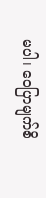မပါ၊ ဝေပြာမျက်စိ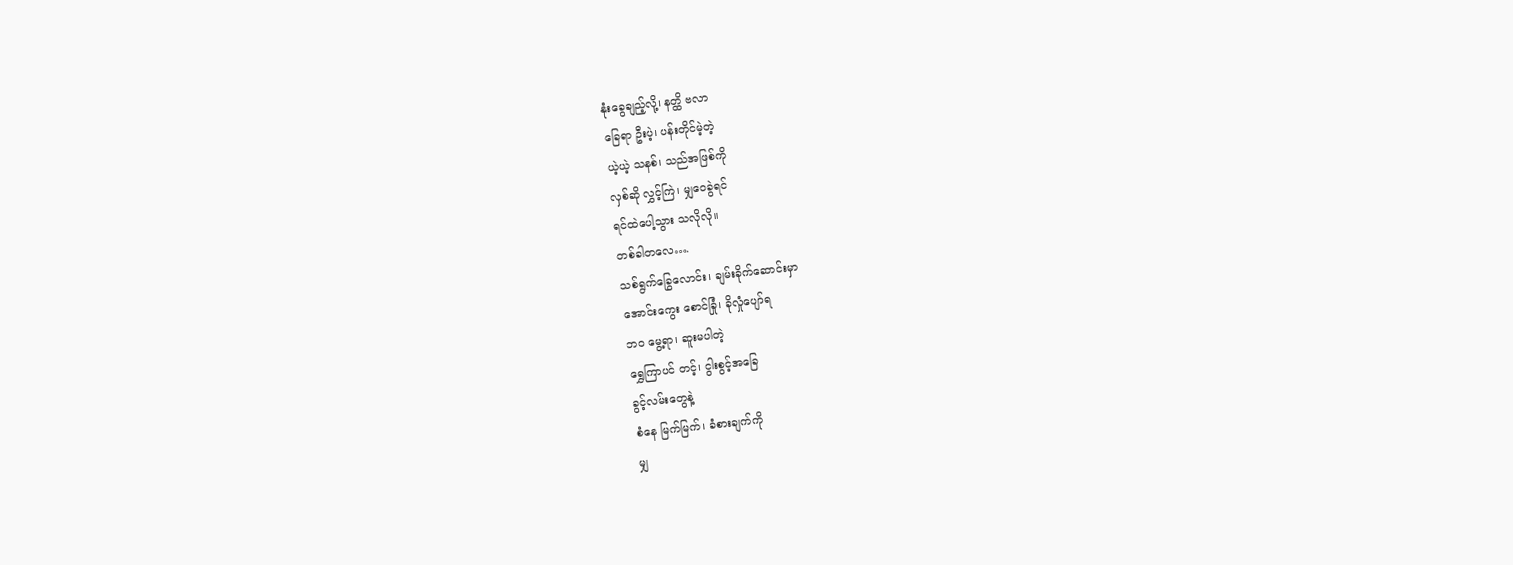နုံးခွေချည့်လို့၊ နတ္ထိ ဗလာ
ခြေရာ ဦးပဲ့၊ ပန်းတိုင်မဲ့တဲ့
ယဲ့ယဲ့ သနစ်၊ သည်အဖြစ်ကို
လှစ်ဆို လွှင့်ကြဲ၊ မျှဝေခွဲရင်
ရင်ထဲပေါ့သွား သလိုလို။
တစ်ခါတလေ….
သစ်ရွက်ခြွေလောင်း၊ ချမ်းခိုက်ဆောင်းမှာ
အောင်းကွေး စောင်ခြုံ၊ ခိုလှုံပျော်ရ
ဘဝ မွေ့ရာ၊ ဆူးမပါတဲ့
ရွှေကြာပင် တင့်၊ ငွါးစွင့်အခြေ
ခွင့်လမ်းတွေနဲ့
စံနေ မြက်မြက်၊ ခံစားချက်ကို
မျှ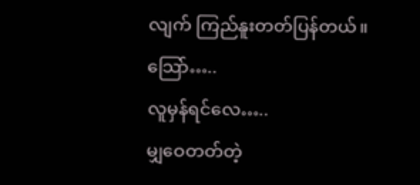လျက် ကြည်နူးတတ်ပြန်တယ်။
သြော်…..
လူမှန်ရင်လေ…..
မျှဝေတတ်တဲ့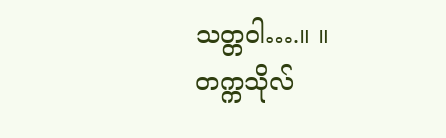သတ္တဝါ….။ ။
တက္ကသိုလ်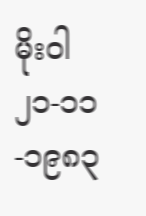မိုးဝါ
၂၁-၁၁-၁၉၈၃